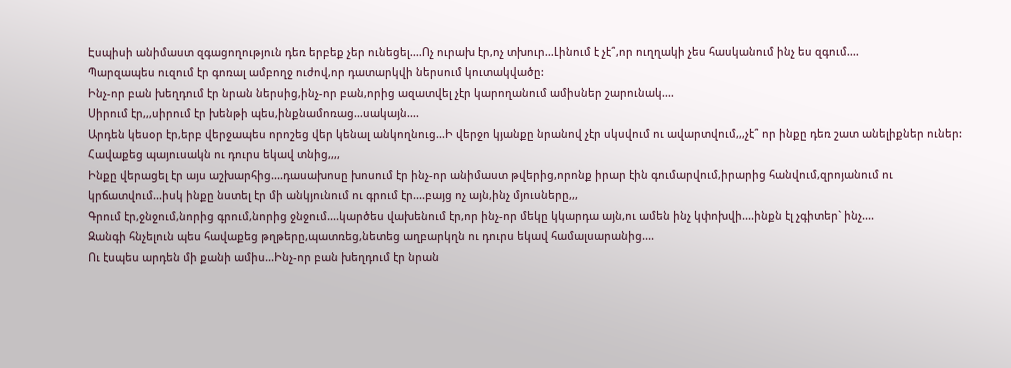Էսպիսի անիմաստ զգացողություն դեռ երբեք չեր ունեցել....Ոչ ուրախ էր,ոչ տխուր...Լինում է չէ՞,որ ուղղակի չես հասկանում ինչ ես զգում....
Պարզապես ուզում էր գոռալ ամբողջ ուժով,որ դատարկվի ներսում կուտակվածը:
Ինչ-որ բան խեղդում էր նրան ներսից,ինչ-որ բան,որից ազատվել չէր կարողանում ամիսներ շարունակ....
Սիրում էր,,,սիրում էր խենթի պես,ինքնամոռաց...սակայն....
Արդեն կեսօր էր,երբ վերջապես որոշեց վեր կենալ անկողնուց...Ի վերջո կյանքը նրանով չէր սկսվում ու ավարտվում,,,չէ՞ որ ինքը դեռ շատ անելիքներ ուներ:
Հավաքեց պայուսակն ու դուրս եկավ տնից,,,,
Ինքը վերացել էր այս աշխարհից....դասախոսը խոսում էր ինչ-որ անիմաստ թվերից,որոնք իրար էին գումարվում,իրարից հանվում,զրոյանում ու կրճատվում...իսկ ինքը նստել էր մի անկյունում ու գրում էր....բայց ոչ այն,ինչ մյուսները,,,
Գրում էր,ջնջում,նորից գրում,նորից ջնջում....կարծես վախենում էր,որ ինչ-որ մեկը կկարդա այն,ու ամեն ինչ կփոխվի....ինքն էլ չգիտեր` ինչ....
Զանգի հնչելուն պես հավաքեց թղթերը,պատռեց,նետեց աղբարկղն ու դուրս եկավ համալսարանից....
Ու էսպես արդեն մի քանի ամիս...Ինչ-որ բան խեղդում էր նրան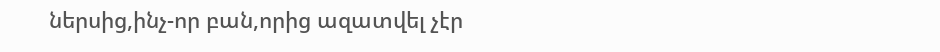ներսից,ինչ-որ բան,որից ազատվել չէր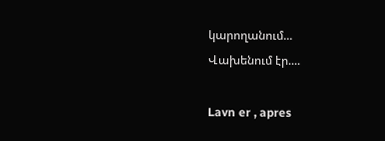կարողանում...
Վախենում էր....

Lavn er , apres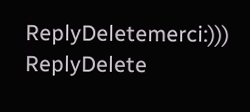ReplyDeletemerci:)))
ReplyDelete